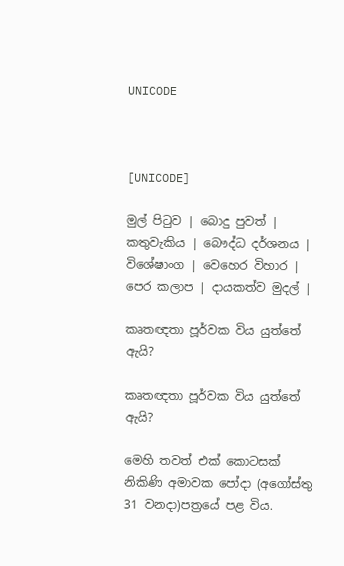UNICODE



[UNICODE]

මුල් පිටුව | බොදු පුවත් | කතුවැකිය | බෞද්ධ දර්ශනය | විශේෂාංග | වෙහෙර විහාර | පෙර කලාප | දායකත්ව මුදල් |

කෘතඥතා පූර්වක විය යුත්තේ ඇයි?

කෘතඥතා පූර්වක විය යුත්තේ ඇයි?

මෙහි තවත් එක් කොටසක් නිකිණි අමාවක පෝදා (අගෝස්තු 31 වනදා)පත්‍රයේ පළ විය.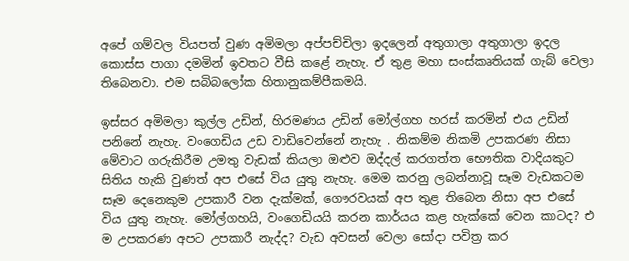අපේ ගම්වල වියපත් වුණ අමිමලා අප්පච්චිලා ඉදලෙන් අතුගාලා අතුගාලා ඉදල කොස්ස පාගා දමමින් ඉවතට වීසි කළේ නැහැ. ඒ තුළ මහා සංස්කෘතියක් ගැබ් වෙලා තිබෙනවා. එම සබිබලෝක හිතානුකම්පීකමයි.

ඉස්සර අමිමලා කුල්ල උඩින්, හිරමණය උඩින් මෝල්ගහ හරස් කරමින් එය උඩින් පනිනේ නැහැ. වංගෙඩිය උඩ වාඩිවෙන්නේ නැහැ . නිකම්ම නිකමි උපකරණ නිසා මේවාට ගරුකිරීම උමතු වැඩක් කියලා ඔළුව ඔද්දල් කරගත්ත භෞතික වාදියකුට සිතිය හැකි වුණත් අප එසේ විය යුතු නැහැ. මෙම කරනු ලබන්නාවූ සෑම වැඩකටම සෑම දෙනෙකුම උපකාරී වන දැක්මක්, ගෞරවයක් අප තුළ තිබෙන නිසා අප එසේ විය යුතු නැහැ. මෝල්ගහයි, වංගෙඩියයි කරන කාර්යය කළ හැක්කේ වෙන කාටද? එ ම උපකරණ අපට උපකාරී නැද්ද? වැඩ අවසන් වෙලා සෝදා පවිත්‍ර කර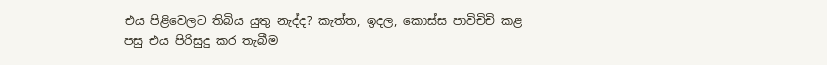එය පිළිවෙලට තිබිය යුතු නැද්ද? කැත්ත, ඉදල, කොස්ස පාවිචිචි කළ පසු එය පිරිසුදු කර තැබීම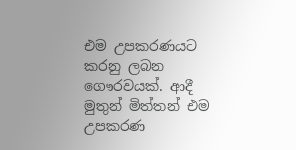එම උපකරණයට කරනු ලබන ගෞරවයක්. ආදී මුතුන් මිත්තන් එම උපකරණ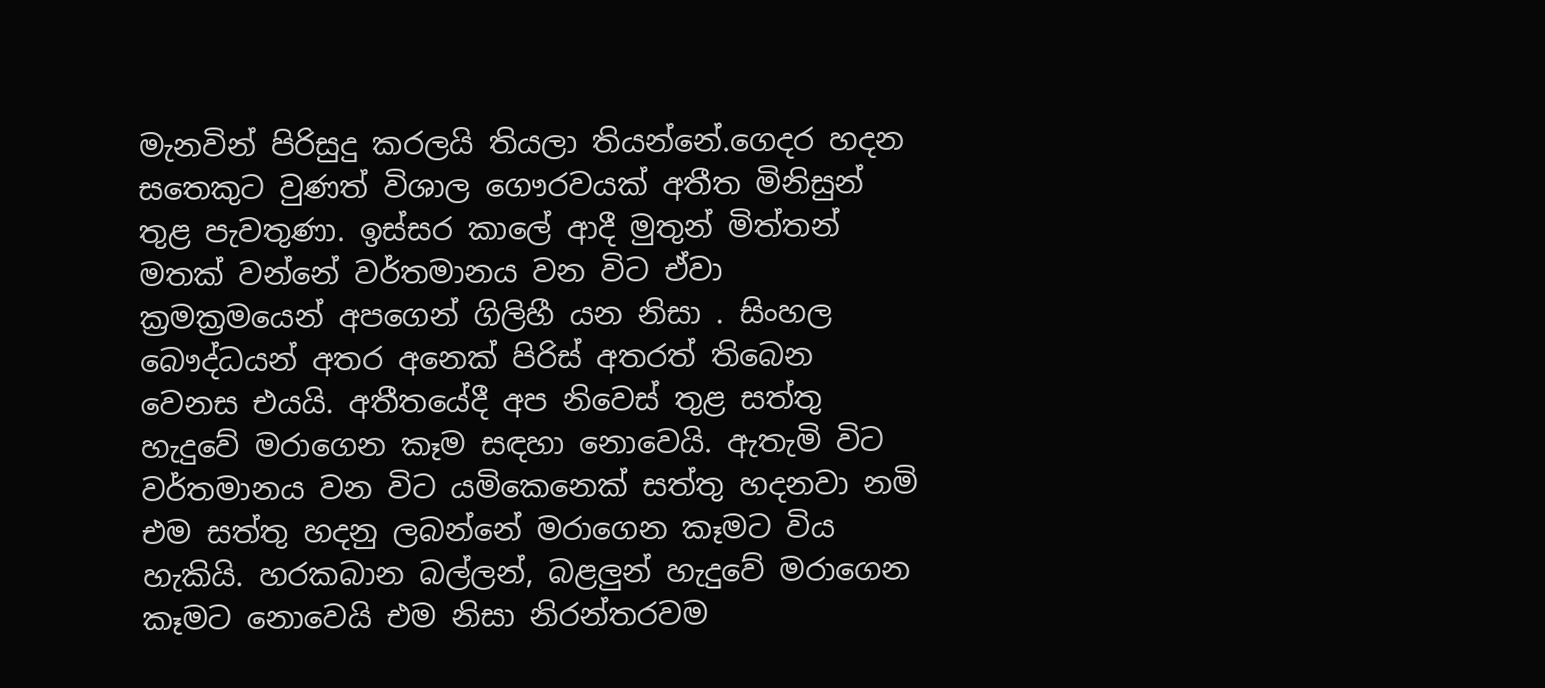මැනවින් පිරිසුදු කරලයි තියලා තියන්නේ.ගෙදර හදන සතෙකුට වුණත් විශාල ගෞරවයක් අතීත මිනිසුන් තුළ පැවතුණා. ඉස්සර කාලේ ආදී මුතුන් මිත්තන් මතක් වන්නේ වර්තමානය වන විට ඒවා ක්‍රමක්‍රමයෙන් අපගෙන් ගිලිහී යන නිසා . සිංහල බෞද්ධයන් අතර අනෙක් පිරිස් අතරත් තිබෙන වෙනස එයයි. අතීතයේදී අප නිවෙස් තුළ සත්තු හැදුවේ මරාගෙන කෑම සඳහා නොවෙයි. ඇතැමි විට වර්තමානය වන විට යමිකෙනෙක් සත්තු හදනවා නමි එම සත්තු හදනු ලබන්නේ මරාගෙන කෑමට විය හැකියි. හරකබාන බල්ලන්, බළලුන් හැදුවේ මරාගෙන කෑමට නොවෙයි එම නිසා නිරන්තරවම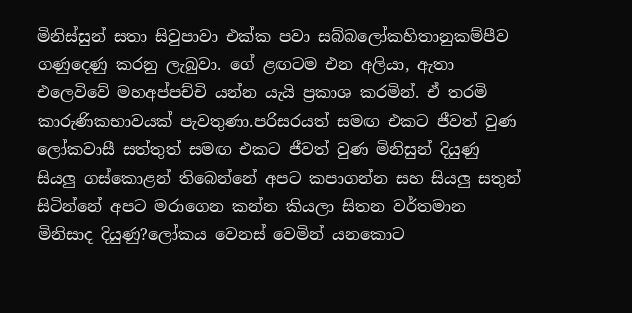මිනිස්සුන් සතා සිවුපාවා එක්ක පවා සබ්බලෝකහිතානුකම්පීව ගණුදෙණු කරනු ලැබුවා. ගේ ළඟටම එන අලියා, ඇතා එලෙවිවේ මහඅප්පච්චි යන්න යැයි ප්‍රකාශ කරමින්. ඒ තරමි කාරුණිකභාවයක් පැවතුණා.පරිසරයත් සමඟ එකට ජීවත් වුණ ලෝකවාසී සත්තුත් සමඟ එකට ජීවත් වුණ මිනිසුන් දියුණු සියලු ගස්කොළන් තිබෙන්නේ අපට කපාගන්න සහ සියලු සතුන් සිටින්නේ අපට මරාගෙන කන්න කියලා සිතන වර්තමාන මිනිසාද දියුණු?ලෝකය වෙනස් වෙමින් යනකොට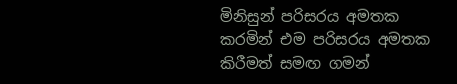මිනිසුන් පරිසරය අමතක කරමින් එම පරිසරය අමතක කිරීමත් සමඟ ගමන්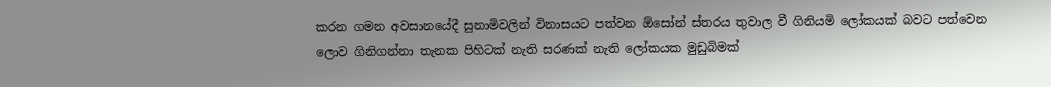කරන ගමන අවසානයේදී සුනාමිවලින් විනාසයට පත්වන ඕසෝන් ස්තරය තුවාල වී ගිනියමි ලෝකයක් බවට පත්වෙන ලොව ගිනිගන්නා තැනක පිහිටක් නැති සරණක් නැති ලෝකයක මුඩුබිමක්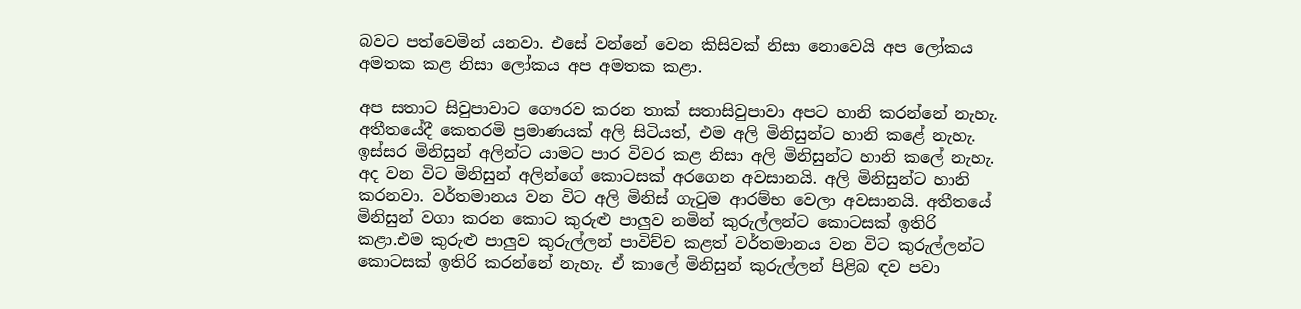බවට පත්වෙමින් යනවා. එසේ වන්නේ වෙන කිසිවක් නිසා නොවෙයි අප ලෝකය අමතක කළ නිසා ලෝකය අප අමතක කළා.

අප සතාට සිවුපාවාට ගෞරව කරන තාක් සතාසිවුපාවා අපට හානි කරන්නේ නැහැ. අතීතයේදී කෙතරමි ප්‍රමාණයක් අලි සිටියත්, එම අලි මිනිසුන්ට හානි කළේ නැහැ. ඉස්සර මිනිසුන් අලින්ට යාමට පාර විවර කළ නිසා අලි මිනිසුන්ට හානි කලේ නැහැ. අද වන විට මිනිසුන් අලින්ගේ කොටසක් අරගෙන අවසානයි. අලි මිනිසුන්ට හානි කරනවා. වර්තමානය වන විට අලි මිනිස් ගැටුම ආරම්භ වෙලා අවසානයි. අතීතයේ මිනිසුන් වගා කරන කොට කුරුළු පාලුව නමින් කුරුල්ලන්ට කොටසක් ඉතිරි කළා.එම කුරුළු පාලුව කුරුල්ලන් පාවිච්ච කළත් වර්තමානය වන විට කුරුල්ලන්ට කොටසක් ඉතිරි කරන්නේ නැහැ. ඒ කාලේ මිනිසුන් කුරුල්ලන් පිළිබ ඳව පවා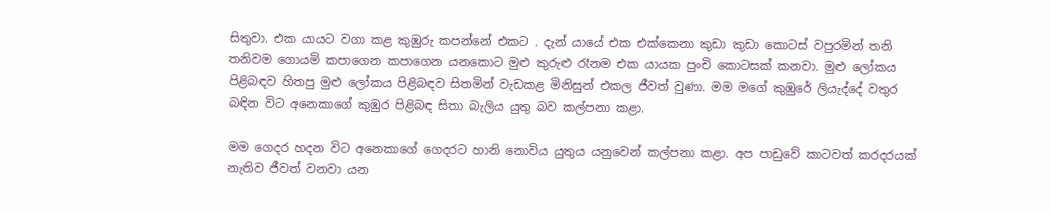සිතුවා. එක යායට වගා කළ කුඹුරු කපන්නේ එකට . දැන් යායේ එක එක්කෙනා කුඩා කුඩා කොටස් වපුරමින් තනි තනිවම ගොයමි කපාගෙන කපාගෙන යනකොට මුළු කුරුළු රෑනම එක යායක පුංචි කොටසක් කනවා. මුළු ලෝකය පිළිබඳව හිතපු මුළු ලෝකය පිළිබඳව සිතමින් වැඩකළ මිනිසුන් එකල ජීවත් වුණා. මම මගේ කුඹුරේ ලියැද්දේ වතුර බඳින විට අනෙකාගේ කුඹුර පිළිබඳ සිතා බැලිය යුතු බව කල්පනා කළා.

මම ගෙදර හදන විට අනෙකාගේ ගෙදරට හානි නොවිය යුතුය යනුවෙන් කල්පනා කළා. අප පාඩුවේ කාටවත් කරදරයක් නැතිව ජීවත් වනවා යන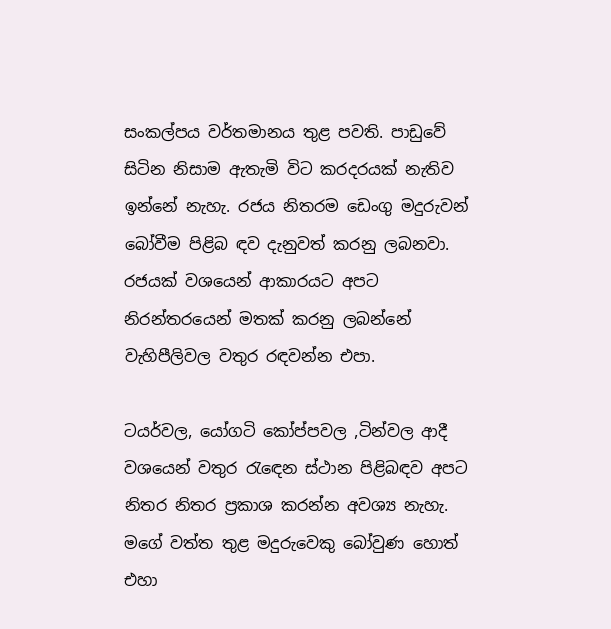සංකල්පය වර්තමානය තුළ පවති. පාඩුවේ සිටින නිසාම ඇතැමි විට කරදරයක් නැතිව ඉන්නේ නැහැ. රජය නිතරම ඩෙංගු මදුරුවන් බෝවීම පිළිබ ඳව දැනුවත් කරනු ලබනවා. රජයක් වශයෙන් ආකාරයට අපට නිරන්තරයෙන් මතක් කරනු ලබන්නේ වැහිපීලිවල වතුර රඳවන්න එපා.

ටයර්වල, යෝගටි කෝප්පවල ,ටින්වල ආදී වශයෙන් වතුර රැඳෙන ස්ථාන පිළිබඳව අපට නිතර නිතර ප්‍රකාශ කරන්න අවශ්‍ය නැහැ. මගේ වත්ත තුළ මදුරුවෙකු බෝවුණ හොත් එහා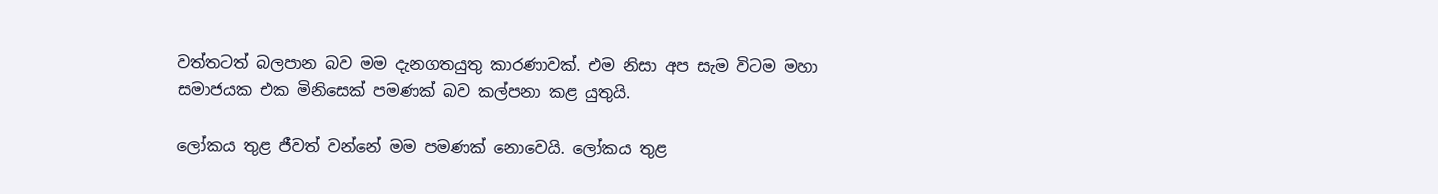වත්තටත් බලපාන බව මම දැනගතයුතු කාරණාවක්. එම නිසා අප සැම විටම මහා සමාජයක එක මිනිසෙක් පමණක් බව කල්පනා කළ යුතුයි.

ලෝකය තුළ ජීවත් වන්නේ මම පමණක් නොවෙයි. ලෝකය තුළ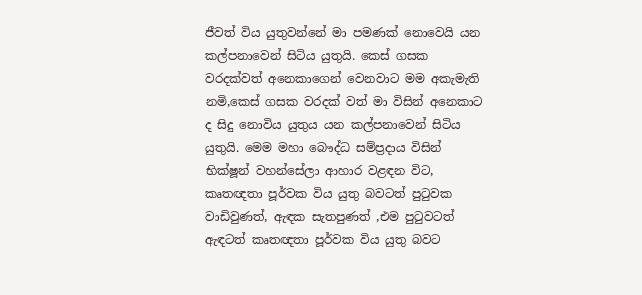ජීවත් විය යුතුවන්නේ මා පමණක් නොවෙයි යන කල්පනාවෙන් සිටිය යුතුයි. කෙස් ගසක වරදක්වත් අනෙකාගෙන් වෙනවාට මම අකැමැති නමි,කෙස් ගසක වරදක් වත් මා විසින් අනෙකාට ද සිදු නොවිය යුතුය යන කල්පනාවෙන් සිටිය යුතුයි. මෙම මහා බෞද්ධ සම්ප්‍රදාය විසින් භික්ෂූන් වහන්සේලා ආහාර වළඳන විට, කෘතඥතා පූර්වක විය යුතු බවටත් පුටුවක වාඩිවුණත්, ඇඳක සැතපුණත් ,එම පුටුවටත් ඇඳටත් කෘතඥතා පූර්වක විය යුතු බවට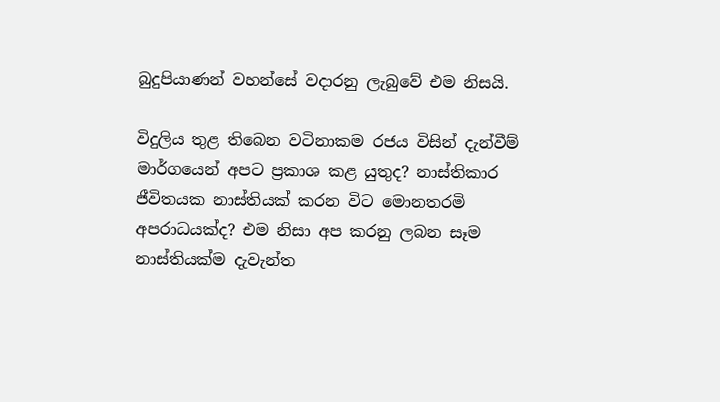බුදුපියාණන් වහන්සේ වදාරනු ලැබුවේ එම නිසයි.

විදුලිය තුළ තිබෙන වටිනාකම රජය විසින් දැන්වීම් මාර්ගයෙන් අපට ප්‍රකාශ කළ යුතුද? නාස්තිකාර ජීවිතයක නාස්තියක් කරන විට මොනතරමි අපරාධයක්ද? එම නිසා අප කරනු ලබන සෑම නාස්තියක්ම දැවැන්ත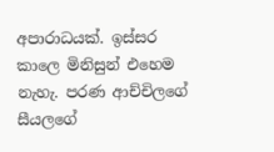අපාරාධයක්. ඉස්සර කාලෙ මිනිසුන් එහෙම නැහැ. පරණ ආච්චිලගේ සීයලගේ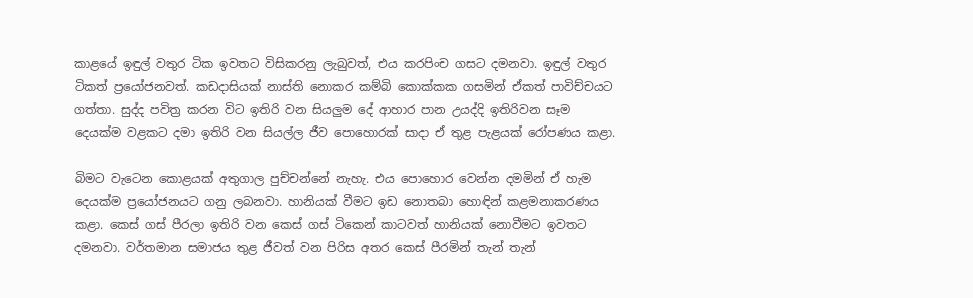කාළයේ ඉඳුල් වතුර ටික ඉවතට විසිකරනු ලැබුවත්, එය කරපිංච ගසට දමනවා. ඉඳුල් වතුර ටිකත් ප්‍රයෝජනවත්. කඩදාසියක් නාස්ති නොකර කම්බි කොක්කක ගසමින් ඒකත් පාවිච්චයට ගත්තා. සුද්ද පවිත්‍ර කරන විට ඉතිරි වන සියලුම දේ ආහාර පාන උයද්දි ඉතිරිවන සෑම දෙයක්ම වළකට දමා ඉතිරි වන සියල්ල ජීව පොහොරක් සාදා ඒ තුළ පැළයක් රෝපණය කළා.

බිමට වැටෙන කොළයක් අතුගාල පුච්චන්නේ නැහැ. එය පොහොර වෙන්න දමමින් ඒ හැම දෙයක්ම ප්‍රයෝජනයට ගනු ලබනවා. හානියක් වීමට ඉඩ නොතබා හොඳින් කළමනාකරණය කළා. කෙස් ගස් පීරලා ඉතිරි වන කෙස් ගස් ටිකෙන් කාටවත් හානියක් නොවීමට ඉවතට දමනවා. වර්තමාන සමාජය තුළ ජීවත් වන පිරිස අතර කෙස් පීරමින් තැන් තැන්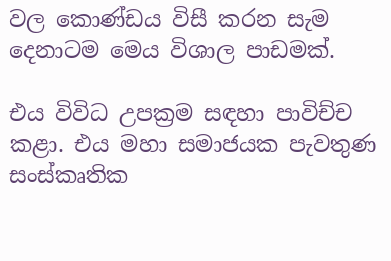වල කොණ්ඩය විසී කරන සැම දෙනාටම මෙය විශාල පාඩමක්.

එය විවිධ උපක්‍රම සඳහා පාවිච්ච කළා. එය මහා සමාජයක පැවතුණ සංස්කෘතික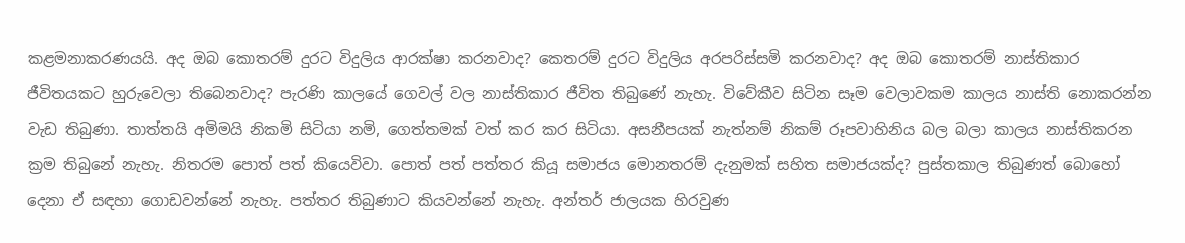කළමනාකරණයයි. අද ඔබ කොතරම් දුරට විදුලිය ආරක්ෂා කරනවාද? කෙතරම් දුරට විදුලිය අරපරිස්සමි කරනවාද? අද ඔබ කොතරම් නාස්තිකාර ජීවිතයකට හුරුවෙලා තිබෙනවාද? පැරණි කාලයේ ගෙවල් වල නාස්තිකාර ජීවිත තිබුණේ නැහැ. විවේකීව සිටින සෑම වෙලාවකම කාලය නාස්ති නොකරන්න වැඩ තිබුණා. තාත්තයි අමිමයි නිකමි සිටියා නමි, ගෙත්තමක් වත් කර කර සිටියා. අසනීපයක් නැත්නම් නිකම් රූපවාහිනිය බල බලා කාලය නාස්තිකරන ක්‍රම තිබුනේ නැහැ. නිතරම පොත් පත් කියෙවිවා. පොත් පත් පත්තර කියූ සමාජය මොනතරම් දැනුමක් සහිත සමාජයක්ද? පුස්තකාල තිබුණත් බොහෝ දෙනා ඒ සඳහා ගොඩවන්නේ නැහැ. පත්තර තිබුණාට කියවන්නේ නැහැ. අන්තර් ජාලයක හිරවුණ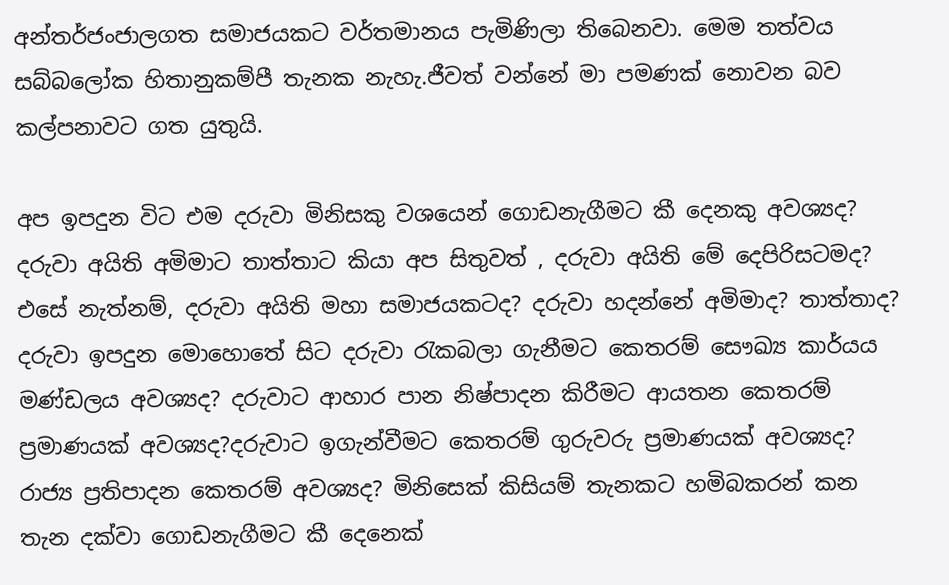අන්තර්ජංජාලගත සමාජයකට වර්තමානය පැමිණිලා තිබෙනවා. මෙම තත්වය සබ්බලෝක හිතානුකම්පී තැනක නැහැ.ජීවත් වන්නේ මා පමණක් නොවන බව කල්පනාවට ගත යුතුයි.

අප ඉපදුන විට එම දරුවා මිනිසකු වශයෙන් ගොඩනැගීමට කී දෙනකු අවශ්‍යද? දරුවා අයිති අමිමාට තාත්තාට කියා අප සිතුවත් , දරුවා අයිති මේ දෙපිරිසටමද? එසේ නැත්නම්, දරුවා අයිති මහා සමාජයකටද? දරුවා හදන්නේ අමිමාද? තාත්තාද? දරුවා ඉපදුන මොහොතේ සිට දරුවා රැකබලා ගැනීමට කෙතරම් සෞඛ්‍ය කාර්යය මණ්ඩලය අවශ්‍යද? දරුවාට ආහාර පාන නිෂ්පාදන කිරීමට ආයතන කෙතරම් ප්‍රමාණයක් අවශ්‍යද?දරුවාට ඉගැන්වීමට කෙතරම් ගුරුවරු ප්‍රමාණයක් අවශ්‍යද? රාජ්‍ය ප්‍රතිපාදන කෙතරම් අවශ්‍යද? මිනිසෙක් කිසියම් තැනකට හමිබකරන් කන තැන දක්වා ගොඩනැගීමට කී දෙනෙක්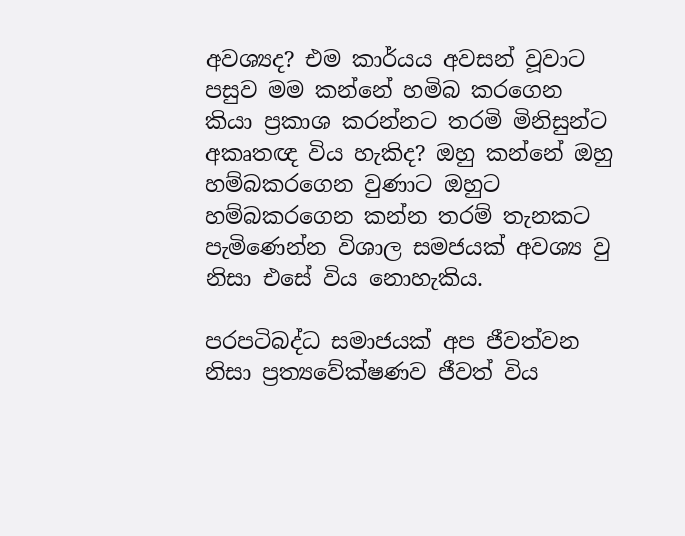අවශ්‍යද? එම කාර්යය අවසන් වූවාට පසුව මම කන්නේ හමිබ කරගෙන කියා ප්‍රකාශ කරන්නට තරමි මිනිසුන්ට අකෘතඥ විය හැකිද? ඔහු කන්නේ ඔහු හම්බකරගෙන වුණාට ඔහුට හම්බකරගෙන කන්න තරම් තැනකට පැමිණෙන්න විශාල සමජයක් අවශ්‍ය වු නිසා එසේ විය නොහැකිය.

පරපටිබද්ධ සමාජයක් අප ජීවත්වන නිසා ප්‍රත්‍යවේක්ෂණව ජීවත් විය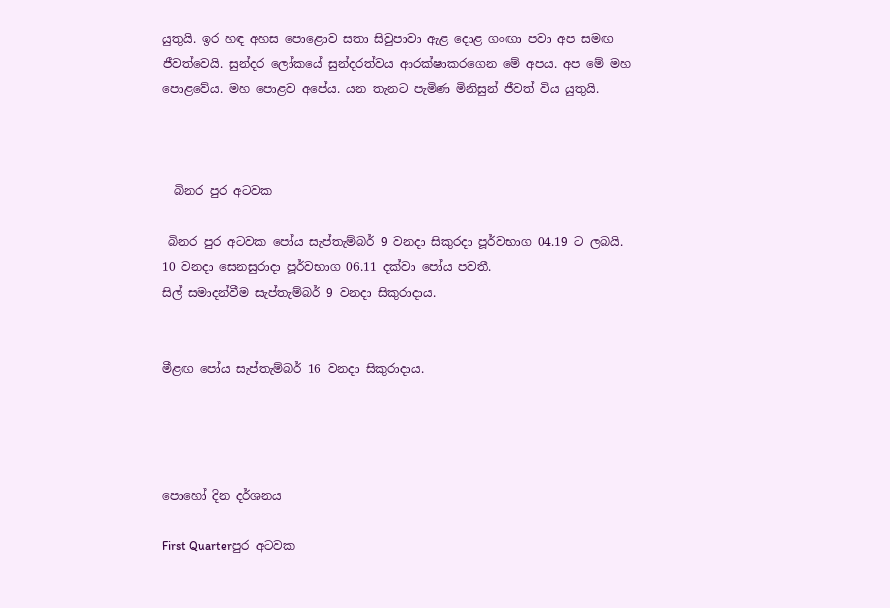යුතුයි. ඉර හඳ අහස පොළොව සතා සිවුපාවා ඇළ දොළ ගංඟා පවා අප සමඟ ජීවත්වෙයි. සුන්දර ලෝකයේ සුන්දරත්වය ආරක්ෂාකරගෙන මේ අපය. අප මේ මහ පොළවේය. මහ පොළව අපේය. යන තැනට පැමිණ මිනිසුන් ජීවත් විය යුතුයි.



  බිනර පුර අටවක

 බිනර පුර අටවක පෝය සැප්තැම්බර් 9 වනදා සිකුරදා පූර්වභාග 04.19 ට ලබයි. 10 වනදා සෙනසුරාදා පූර්වභාග 06.11 දක්වා පෝය පවතී.
සිල් සමාදන්වීම සැප්තැම්බර් 9 වනදා සිකුරාදාය.


මීළඟ පෝය සැප්තැම්බර් 16 වනදා සිකුරාදාය.




පොහෝ දින දර්ශනය

First Quarterපුර අටවක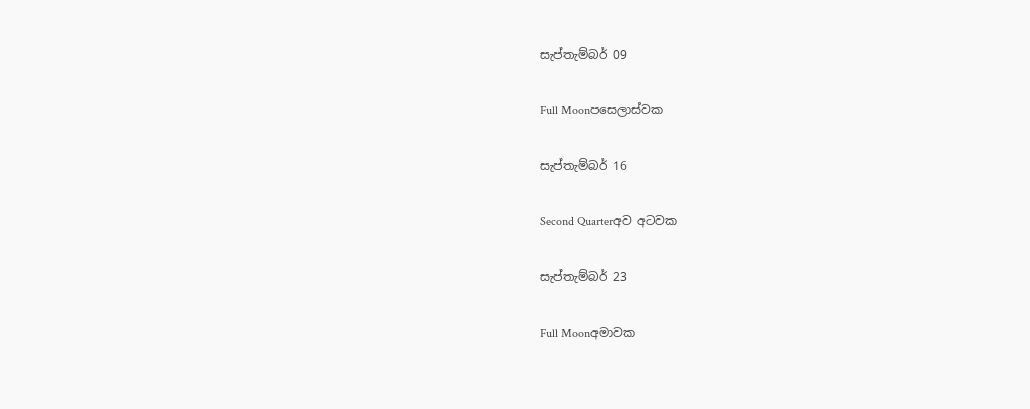සැප්තැම්බර් 09

Full Moonපසෙලාස්වක

සැප්තැම්බර් 16

Second Quarterඅව අටවක

සැප්තැම්බර් 23

Full Moonඅමාවක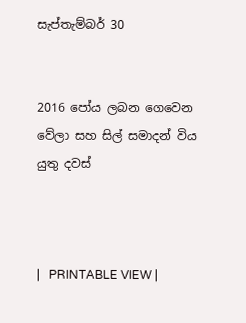සැප්තැම්බර් 30


2016 පෝය ලබන ගෙවෙන වේලා සහ සිල් සමාදන් විය යුතු දවස්



|   PRINTABLE VIEW |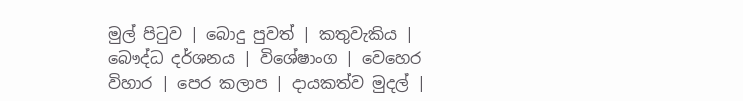මුල් පිටුව | බොදු පුවත් | කතුවැකිය | බෞද්ධ දර්ශනය | විශේෂාංග | වෙහෙර විහාර | පෙර කලාප | දායකත්ව මුදල් |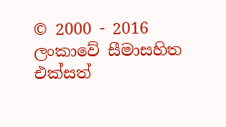© 2000 - 2016 ලංකාවේ සීමාසහිත එක්සත්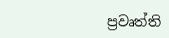ප්‍රවෘත්ති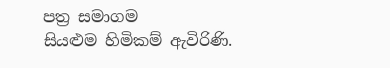පත්‍ර සමාගම
සියළුම හිමිකම් ඇවිරිණි.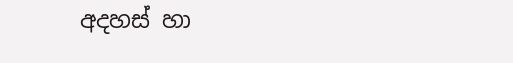අදහස් හා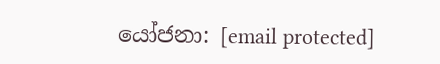යෝජනා: [email protected]